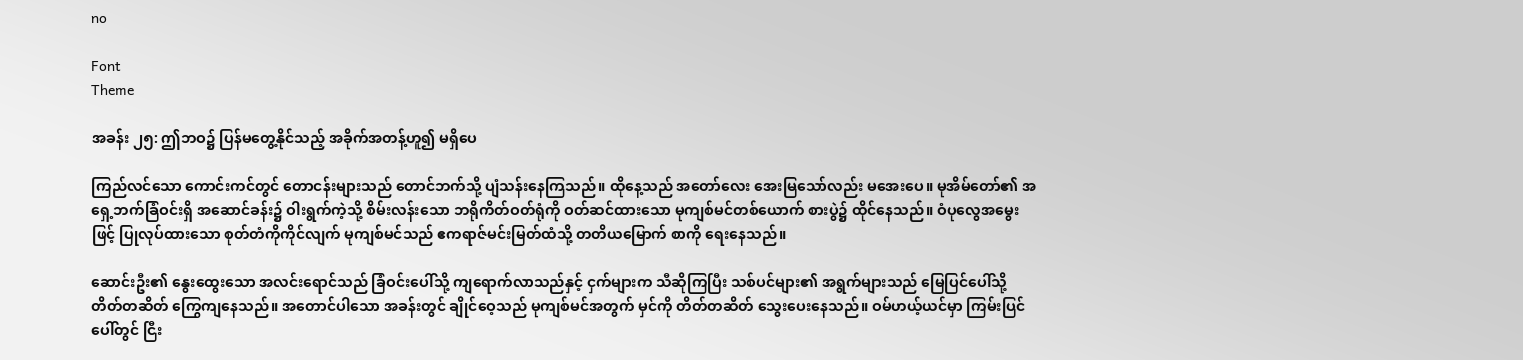no

Font
Theme

အခန်း ၂၅: ဤဘဝ၌ ပြန်မတွေ့နိုင်သည့် အခိုက်အတန့်ဟူ၍ မရှိပေ

ကြည်လင်သော ကောင်းကင်တွင် တောငန်းများသည် တောင်ဘက်သို့ ပျံသန်းနေကြသည်။ ထိုနေ့သည် အတော်လေး အေးမြသော်လည်း မအေးပေ။ မုအိမ်တော်၏ အရှေ့ဘက်ခြံဝင်းရှိ အဆောင်ခန်း၌ ဝါးရွက်ကဲ့သို့ စိမ်းလန်းသော ဘရိုကိတ်ဝတ်ရုံကို ဝတ်ဆင်ထားသော မုကျစ်မင်တစ်ယောက် စားပွဲ၌ ထိုင်နေသည်။ ဝံပုလွေအမွေးဖြင့် ပြုလုပ်ထားသော စုတ်တံကိုကိုင်လျက် မုကျစ်မင်သည် ဧကရာဇ်မင်းမြတ်ထံသို့ တတိယမြောက် စာကို ရေးနေသည်။

ဆောင်းဦး၏ နွေးထွေးသော အလင်းရောင်သည် ခြံဝင်းပေါ်သို့ ကျရောက်လာသည်နှင့် ငှက်များက သီဆိုကြပြီး သစ်ပင်များ၏ အရွက်များသည် မြေပြင်ပေါ်သို့ တိတ်တဆိတ် ကြွေကျနေသည်။ အတောင်ပါသော အခန်းတွင် ချိုင်ဝေ့သည် မုကျစ်မင်အတွက် မှင်ကို တိတ်တဆိတ် သွေးပေးနေသည်။ ဝမ်ဟယ့်ယင်မှာ ကြမ်းပြင်ပေါ်တွင် ငြီး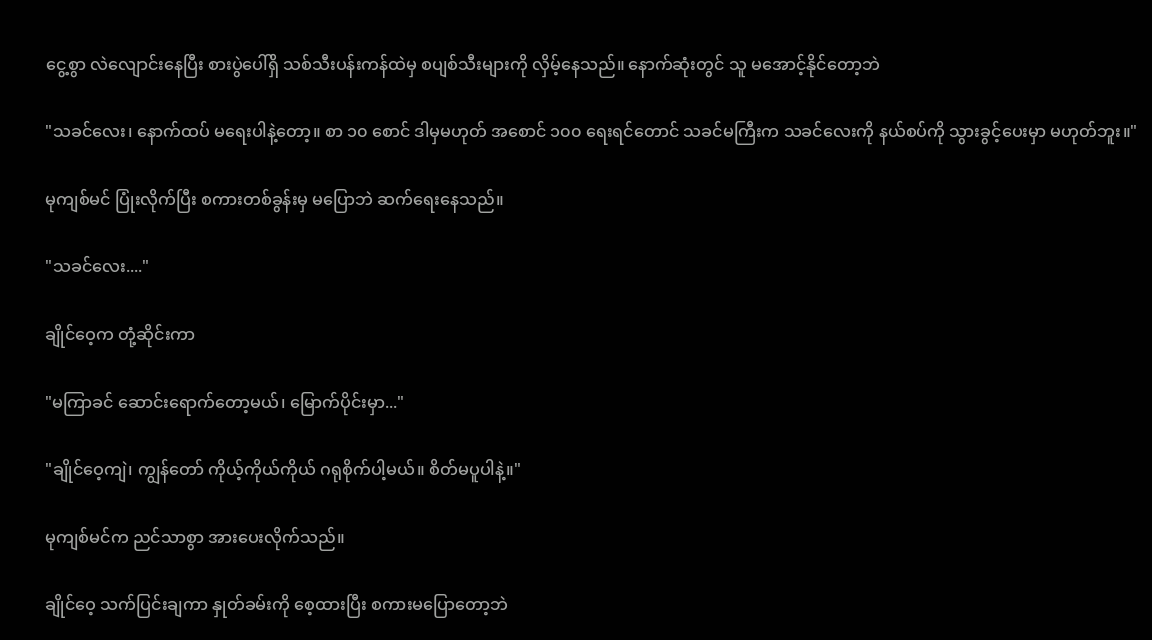ငွေ့စွာ လဲလျောင်းနေပြီး စားပွဲပေါ်ရှိ သစ်သီးပန်းကန်ထဲမှ စပျစ်သီးများကို လှိမ့်နေသည်။ နောက်ဆုံးတွင် သူ မအောင့်နိုင်တော့ဘဲ

"သခင်လေး၊ နောက်ထပ် မရေးပါနဲ့တော့။ စာ ၁၀ စောင် ဒါမှမဟုတ် အစောင် ၁၀၀ ရေးရင်တောင် သခင်မကြီးက သခင်လေးကို နယ်စပ်ကို သွားခွင့်ပေးမှာ မဟုတ်ဘူး။"

မုကျစ်မင် ပြုံးလိုက်ပြီး စကားတစ်ခွန်းမှ မပြောဘဲ ဆက်ရေးနေသည်။

"သခင်လေး...."

ချိုင်ဝေ့က တုံ့ဆိုင်းကာ

"မကြာခင် ဆောင်းရောက်တော့မယ်၊ မြောက်ပိုင်းမှာ..."

"ချိုင်ဝေ့ကျဲ၊ ကျွန်တော် ကိုယ့်ကိုယ်ကိုယ် ဂရုစိုက်ပါ့မယ်။ စိတ်မပူပါနဲ့။"

မုကျစ်မင်က ညင်သာစွာ အားပေးလိုက်သည်။

ချိုင်ဝေ့ သက်ပြင်းချကာ နှုတ်ခမ်းကို စေ့ထားပြီး စကားမပြောတော့ဘဲ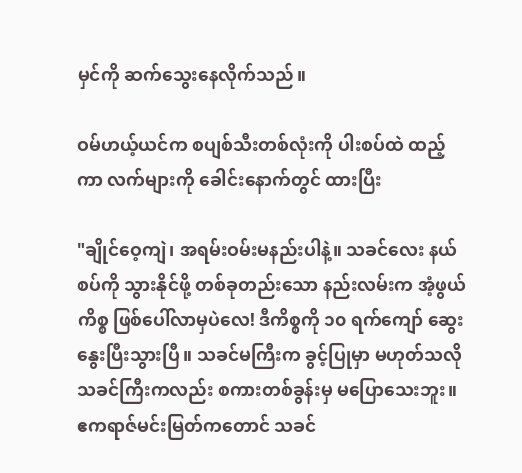မှင်ကို ဆက်သွေးနေလိုက်သည်။

ဝမ်ဟယ့်ယင်က စပျစ်သီးတစ်လုံးကို ပါးစပ်ထဲ ထည့်ကာ လက်များကို ခေါင်းနောက်တွင် ထားပြီး

"ချိုင်ဝေ့ကျဲ၊ အရမ်းဝမ်းမနည်းပါနဲ့။ သခင်လေး နယ်စပ်ကို သွားနိုင်ဖို့ တစ်ခုတည်းသော နည်းလမ်းက အံ့ဖွယ်ကိစ္စ ဖြစ်ပေါ်လာမှပဲလေ! ဒီကိစ္စကို ၁၀ ရက်ကျော် ဆွေးနွေးပြီးသွားပြီ။ သခင်မကြီးက ခွင့်ပြုမှာ မဟုတ်သလို သခင်ကြီးကလည်း စကားတစ်ခွန်းမှ မပြောသေးဘူး။ ဧကရာဇ်မင်းမြတ်ကတောင် သခင်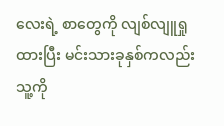လေးရဲ့ စာတွေကို လျစ်လျူရှုထားပြီး မင်းသားခုနှစ်ကလည်း သူ့ကို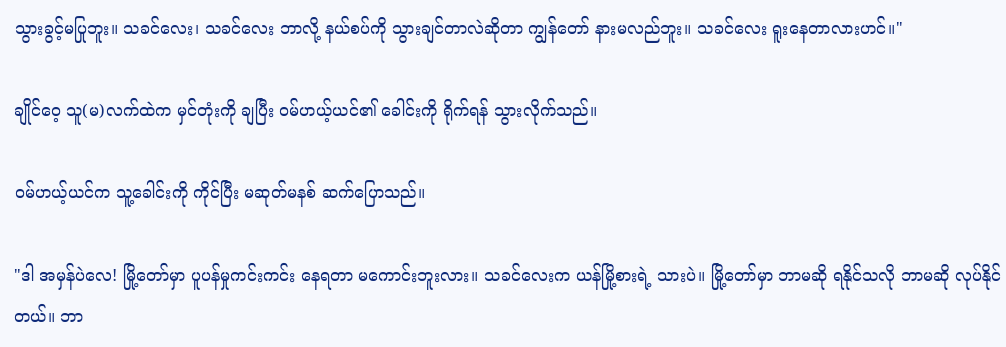သွားခွင့်မပြုဘူး။ သခင်လေး၊ သခင်လေး ဘာလို့ နယ်စပ်ကို သွားချင်တာလဲဆိုတာ ကျွန်တော် နားမလည်ဘူး။ သခင်လေး ရူးနေတာလားဟင်။"

ချိုင်ဝေ့ သူ(မ)လက်ထဲက မှင်တုံးကို ချပြီး ဝမ်ဟယ့်ယင်၏ ခေါင်းကို ရိုက်ရန် သွားလိုက်သည်။

ဝမ်ဟယ့်ယင်က သူ့ခေါင်းကို ကိုင်ပြီး မဆုတ်မနစ် ဆက်ပြောသည်။

"ဒါ အမှန်ပဲလေ! မြို့တော်မှာ ပူပန်မှုကင်းကင်း နေရတာ မကောင်းဘူးလား။ သခင်လေးက ယန်မြို့စားရဲ့ သားပဲ။ မြို့တော်မှာ ဘာမဆို ရနိုင်သလို ဘာမဆို လုပ်နိုင်တယ်။ ဘာ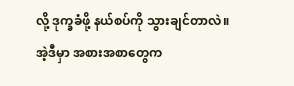လို့ ဒုက္ခခံဖို့ နယ်စပ်ကို သွားချင်တာလဲ။ အဲ့ဒီမှာ အစားအစာတွေက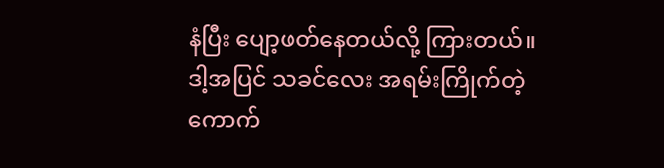နံပြီး ပျော့ဖတ်နေတယ်လို့ ကြားတယ်။ ဒါ့အပြင် သခင်လေး အရမ်းကြိုက်တဲ့ ကောက်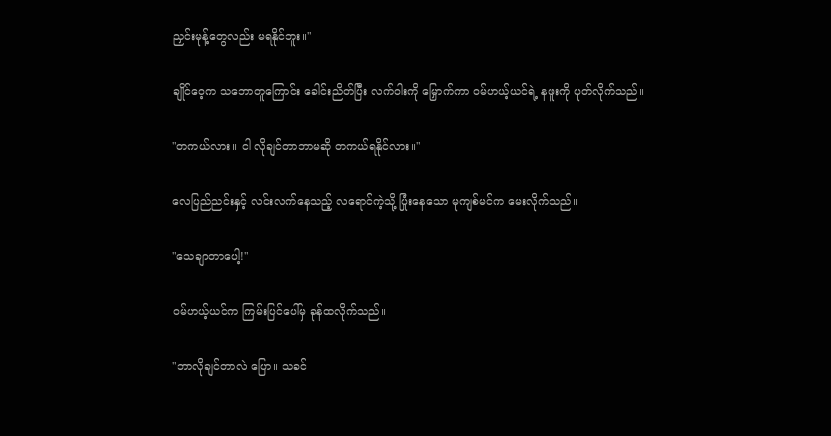ညှင်းမုန့်တွေလည်း မရနိုင်ဘူး။"

ချိုင်ဝေ့က သဘောတူကြောင်း ခေါင်းညိတ်ပြီး လက်ဝါးကို မြှောက်ကာ ဝမ်ဟယ့်ယင်ရဲ့ နဖူးကို ပုတ်လိုက်သည်။

"တကယ်လား။ ငါ လိုချင်တာဘာမဆို တကယ်ရနိုင်လား။"

လေပြည်ညင်းနှင့် လင်းလက်နေသည့် လရောင်ကဲ့သို့ ပြုံးနေသော မုကျစ်မင်က မေးလိုက်သည်။

"သေချာတာပေါ့!"

ဝမ်ဟယ့်ယင်က ကြမ်းပြင်ပေါ်မှ ခုန်ထလိုက်သည်။

"ဘာလိုချင်တာလဲ ပြော။ သခင်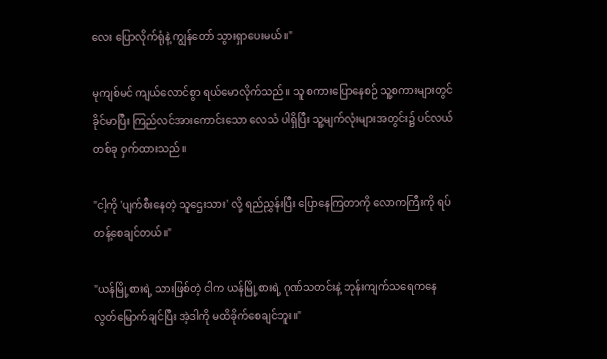လေး ပြောလိုက်ရုံနဲ့ ကျွန်တော် သွားရှာပေးမယ်။"

မုကျစ်မင် ကျယ်လောင်စွာ ရယ်မောလိုက်သည်။ သူ စကားပြောနေစဉ် သူ့စကားများတွင် ခိုင်မာပြီး ကြည်လင်အားကောင်းသော လေသံ ပါရှိပြီး သူ့မျက်လုံးများအတွင်း၌ ပင်လယ်တစ်ခု ဝှက်ထားသည်။

"ငါ့ကို 'ပျက်စီးနေတဲ့ သူဌေးသား' လို့ ရည်ညွှန်းပြီး ပြောနေကြတာကို လောကကြီးကို ရပ်တန့်စေချင်တယ်။"

"ယန်မြို့စားရဲ့ သားဖြစ်တဲ့ ငါက ယန်မြို့စားရဲ့ ဂုဏ်သတင်းနဲ့ ဘုန်းကျက်သရေကနေ လွတ်မြောက်ချင်ပြီး အဲ့ဒါကို မထိခိုက်စေချင်ဘူး။"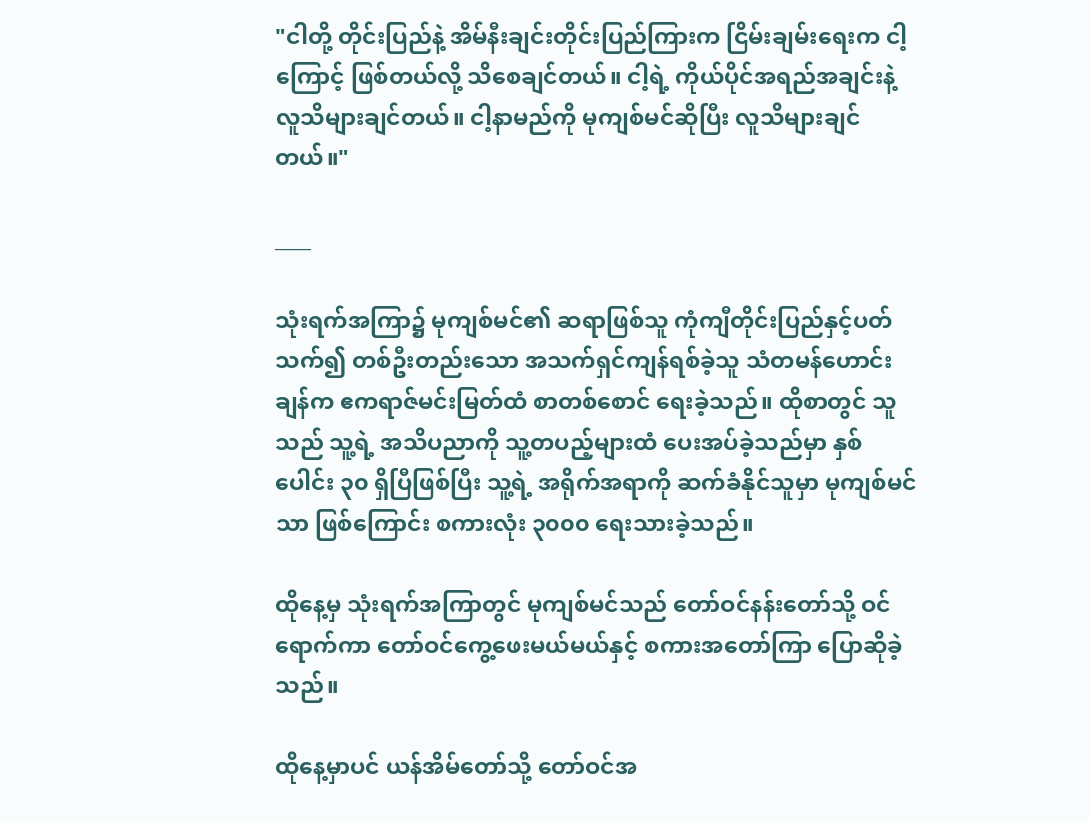"ငါတို့ တိုင်းပြည်နဲ့ အိမ်နီးချင်းတိုင်းပြည်ကြားက ငြိမ်းချမ်းရေးက ငါ့ကြောင့် ဖြစ်တယ်လို့ သိစေချင်တယ်။ ငါ့ရဲ့ ကိုယ်ပိုင်အရည်အချင်းနဲ့ လူသိများချင်တယ်။ ငါ့နာမည်ကို မုကျစ်မင်ဆိုပြီး လူသိများချင်တယ်။"

____

သုံးရက်အကြာ၌ မုကျစ်မင်၏ ဆရာဖြစ်သူ ကုံကျီတိုင်းပြည်နှင့်ပတ်သက်၍ တစ်ဦးတည်းသော အသက်ရှင်ကျန်ရစ်ခဲ့သူ သံတမန်ဟောင်းချန်က ဧကရာဇ်မင်းမြတ်ထံ စာတစ်စောင် ရေးခဲ့သည်။ ထိုစာတွင် သူသည် သူ့ရဲ့ အသိပညာကို သူ့တပည့်များထံ ပေးအပ်ခဲ့သည်မှာ နှစ်ပေါင်း ၃၀ ရှိပြီဖြစ်ပြီး သူ့ရဲ့ အရိုက်အရာကို ဆက်ခံနိုင်သူမှာ မုကျစ်မင်သာ ဖြစ်ကြောင်း စကားလုံး ၃၀၀၀ ရေးသားခဲ့သည်။

ထိုနေ့မှ သုံးရက်အကြာတွင် မုကျစ်မင်သည် တော်ဝင်နန်းတော်သို့ ဝင်ရောက်ကာ တော်ဝင်ကွေ့ဖေးမယ်မယ်နှင့် စကားအတော်ကြာ ပြောဆိုခဲ့သည်။

ထိုနေ့မှာပင် ယန်အိမ်တော်သို့ တော်ဝင်အ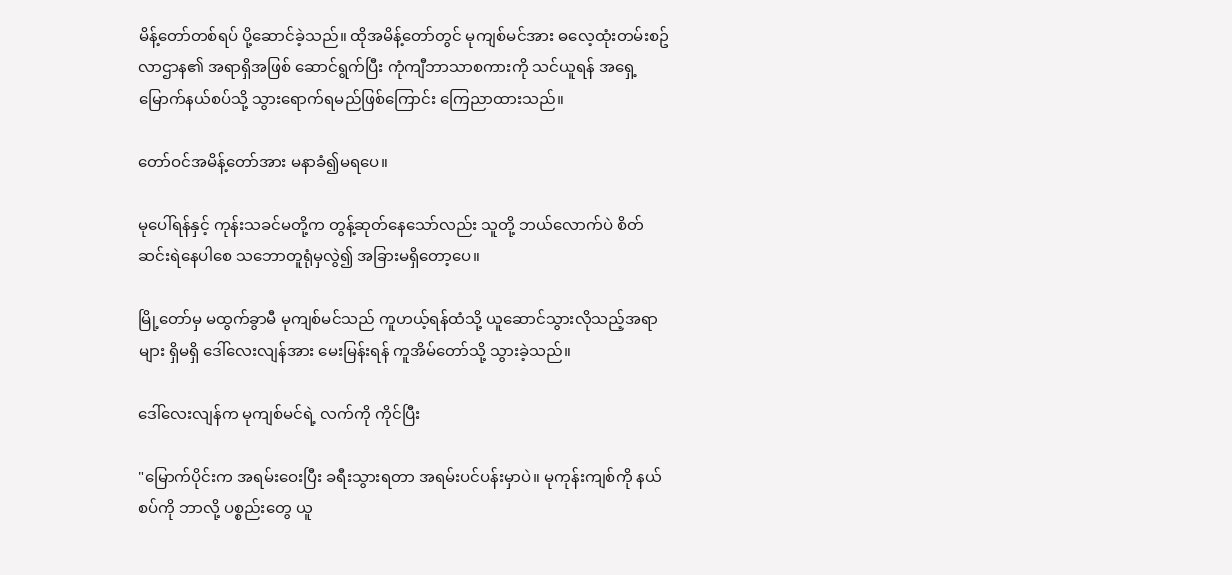မိန့်တော်တစ်ရပ် ပို့ဆောင်ခဲ့သည်။ ထိုအမိန့်တော်တွင် မုကျစ်မင်အား ဓလေ့ထုံးတမ်းစဥ်လာဌာန၏ အရာရှိအဖြစ် ဆောင်ရွက်ပြီး ကုံကျီဘာသာစကားကို သင်ယူရန် အရှေ့မြောက်နယ်စပ်သို့ သွားရောက်ရမည်ဖြစ်ကြောင်း ကြေညာထားသည်။

တော်ဝင်အမိန့်တော်အား မနာခံ၍မရပေ။

မုပေါ်ရန်နှင့် ကုန်းသခင်မတို့က တွန့်ဆုတ်နေသော်လည်း သူတို့ ဘယ်လောက်ပဲ စိတ်ဆင်းရဲနေပါစေ သဘောတူရုံမှလွဲ၍ အခြားမရှိတော့ပေ။

မြို့တော်မှ မထွက်ခွာမီ မုကျစ်မင်သည် ကူဟယ့်ရန်ထံသို့ ယူဆောင်သွားလိုသည့်အရာများ ရှိမရှိ ဒေါ်လေးလျန်အား မေးမြန်းရန် ကူအိမ်တော်သို့ သွားခဲ့သည်။

ဒေါ်လေးလျန်က မုကျစ်မင်ရဲ့ လက်ကို ကိုင်ပြီး

"မြောက်ပိုင်းက အရမ်းဝေးပြီး ခရီးသွားရတာ အရမ်းပင်ပန်းမှာပဲ။ မုကုန်းကျစ်ကို နယ်စပ်ကို ဘာလို့ ပစ္စည်းတွေ ယူ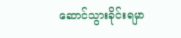ဆောင်သွားခိုင်းရမှာ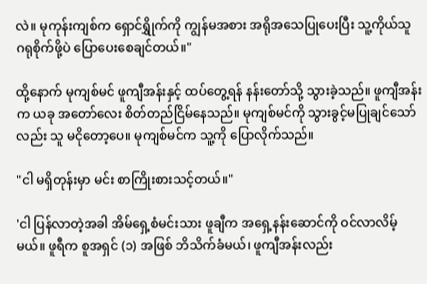လဲ။ မုကုန်းကျစ်က ရှောင်ရွှိုက်ကို ကျွန်မအစား အရိုအသေပြုပေးပြီး သူ့ကိုယ်သူ ဂရုစိုက်ဖို့ပဲ ပြောပေးစေချင်တယ်။"

ထို့နောက် မုကျစ်မင် ဖူကျီအန်းနှင့် ထပ်တွေ့ရန် နန်းတော်သို့ သွားခဲ့သည်။ ဖူကျီအန်းက ယခု အတော်လေး စိတ်တည်ငြိမ်နေသည်။ မုကျစ်မင်ကို သွားခွင့်မပြုချင်သော်လည်း သူ မငိုတော့ပေ။ မုကျစ်မင်က သူ့ကို ပြောလိုက်သည်။

"ငါ မရှိတုန်းမှာ မင်း စာကြိုးစားသင့်တယ်။"

'ငါ ပြန်လာတဲ့အခါ အိမ်ရှေ့စံမင်းသား ဖူချီက အရှေ့နန်းဆောင်ကို ဝင်လာလိမ့်မယ်။ ဖူရီက စူအရှင် (၁) အဖြစ် ဘိသိက်ခံမယ်၊ ဖူကျီအန်းလည်း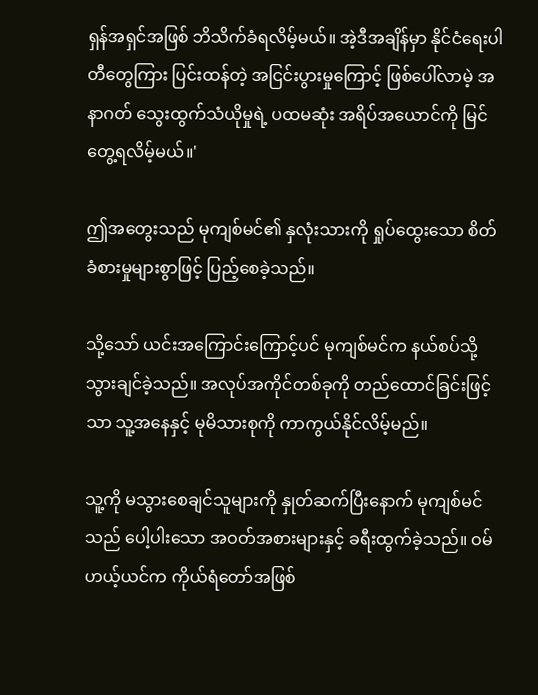ရှန်အရှင်အဖြစ် ဘိသိက်ခံရလိမ့်မယ်။ အဲ့ဒီအချိန်မှာ နိုင်ငံရေးပါတီတွေကြား ပြင်းထန်တဲ့ အငြင်းပွားမှုကြောင့် ဖြစ်ပေါ်လာမဲ့ အနာဂတ် သွေးထွက်သံယိုမှုရဲ့ ပထမဆုံး အရိပ်အယောင်ကို မြင်တွေ့ရလိမ့်မယ်။'

ဤအတွေးသည် မုကျစ်မင်၏ နှလုံးသားကို ရှုပ်ထွေးသော စိတ်ခံစားမှုများစွာဖြင့် ပြည့်စေခဲ့သည်။

သို့သော် ယင်းအကြောင်းကြောင့်ပင် မုကျစ်မင်က နယ်စပ်သို့ သွားချင်ခဲ့သည်။ အလုပ်အကိုင်တစ်ခုကို တည်ထောင်ခြင်းဖြင့်သာ သူ့အနေနှင့် မုမိသားစုကို ကာကွယ်နိုင်လိမ့်မည်။

သူ့ကို မသွားစေချင်သူများကို နှုတ်ဆက်ပြီးနောက် မုကျစ်မင်သည် ပေါ့ပါးသော အဝတ်အစားများနှင့် ခရီးထွက်ခဲ့သည်။ ဝမ်ဟယ့်ယင်က ကိုယ်ရံတော်အဖြစ်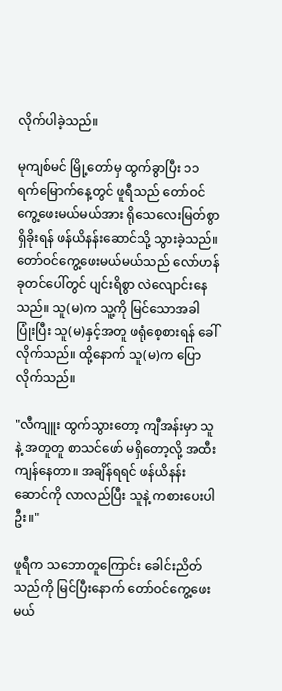လိုက်ပါခဲ့သည်။

မုကျစ်မင် မြို့တော်မှ ထွက်ခွာပြီး ၁၁ ရက်မြောက်နေ့တွင် ဖူရီသည် တော်ဝင်ကွေ့ဖေးမယ်မယ်အား ရိုသေလေးမြတ်စွာ ရှိခိုးရန် ဖန်ယိနန်းဆောင်သို့ သွားခဲ့သည်။ တော်ဝင်ကွေ့ဖေးမယ်မယ်သည် လော်ဟန်ခုတင်ပေါ်တွင် ပျင်းရိစွာ လဲလျောင်းနေသည်။ သူ(မ)က သူ့ကို မြင်သောအခါ ပြုံးပြီး သူ(မ)နှင့်အတူ ဖရုံစေ့စားရန် ခေါ်လိုက်သည်။ ထို့နောက် သူ(မ)က ပြောလိုက်သည်။

"လီကျူး ထွက်သွားတော့ ကျီအန်းမှာ သူနဲ့ အတူတူ စာသင်ဖော် မရှိတော့လို့ အထီးကျန်နေတာ။ အချိန်ရရင် ဖန်ယိနန်းဆောင်ကို လာလည်ပြီး သူနဲ့ ကစားပေးပါဦး။"

ဖူရီက သဘောတူကြောင်း ခေါင်းညိတ်သည်ကို မြင်ပြီးနောက် တော်ဝင်ကွေ့ဖေးမယ်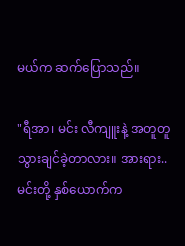မယ်က ဆက်ပြောသည်။

"ရီအာ၊ မင်း လီကျူးနဲ့ အတူတူ သွားချင်ခဲ့တာလား။ အားရား..မင်းတို့ နှစ်ယောက်က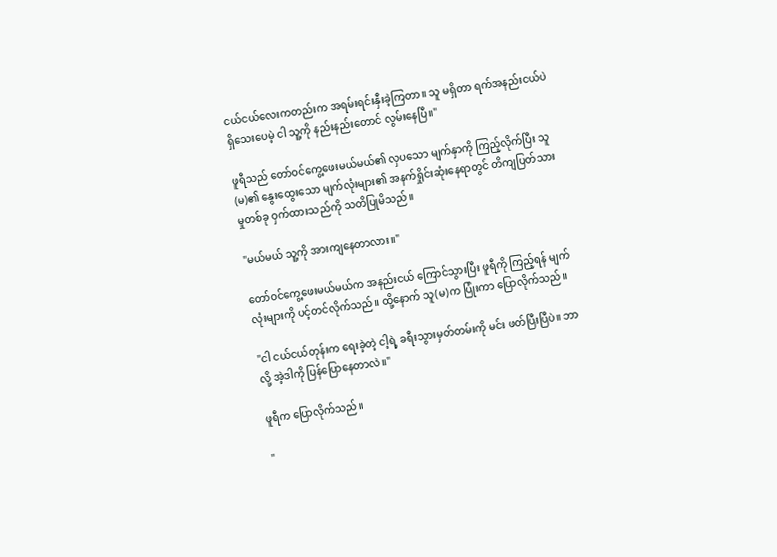ငယ်ငယ်လေးကတည်းက အရမ်းရင်းနှီးခဲ့ကြတာ။ သူ မရှိတာ ရက်အနည်းငယ်ပဲ ရှိသေးပေမဲ့ ငါ သူ့ကို နည်းနည်းတောင် လွမ်းနေပြီ။"

ဖူရီသည် တော်ဝင်ကွေ့ဖေးမယ်မယ်၏ လှပသော မျက်နှာကို ကြည့်လိုက်ပြီး သူ(မ)၏ နွေးထွေးသော မျက်လုံးများ၏ အနက်ရှိုင်းဆုံးနေရာတွင် တိကျပြတ်သားမှုတစ်ခု ဝှက်ထားသည်ကို သတိပြုမိသည်။

"မယ်မယ် သူ့ကို အားကျနေတာလား။"

တော်ဝင်ကွေ့ဖေးမယ်မယ်က အနည်းငယ် ကြောင်သွားပြီး ဖူရီကို ကြည့်ရန် မျက်လုံးများကို ပင့်တင်လိုက်သည်။ ထို့နောက် သူ(မ)က ပြုံးကာ ပြောလိုက်သည်။

"ငါ ငယ်ငယ်တုန်းက ရေးခဲ့တဲ့ ငါ့ရဲ့ ခရီးသွားမှတ်တမ်းကို မင်း ဖတ်ပြီးပြီပဲ။ ဘာလို့ အဲ့ဒါကို ပြန်ပြောနေတာလဲ။"

ဖူရီက ပြောလိုက်သည်။

"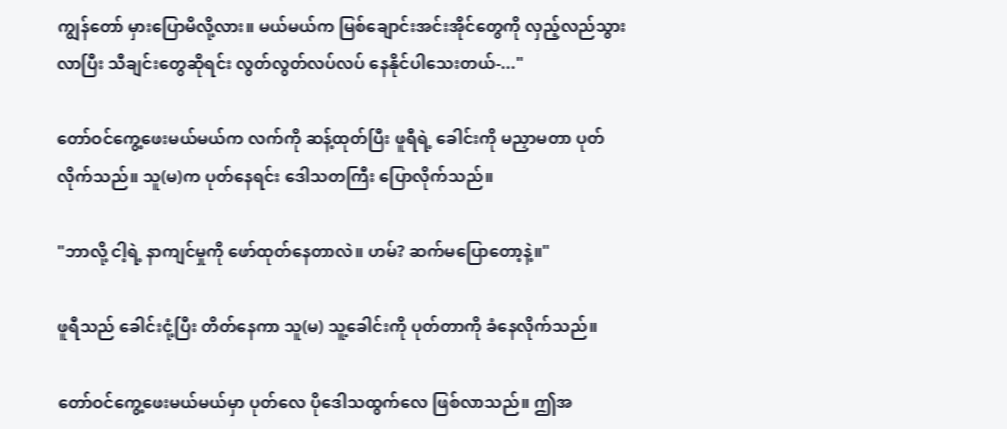ကျွန်တော် မှားပြောမိလို့လား။ မယ်မယ်က မြစ်ချောင်းအင်းအိုင်တွေကို လှည့်လည်သွားလာပြီး သီချင်းတွေဆိုရင်း လွတ်လွတ်လပ်လပ် နေနိုင်ပါသေးတယ်-..."

တော်ဝင်ကွေ့ဖေးမယ်မယ်က လက်ကို ဆန့်ထုတ်ပြီး ဖူရီရဲ့ ခေါင်းကို မညှာမတာ ပုတ်လိုက်သည်။ သူ(မ)က ပုတ်နေရင်း ဒေါသတကြီး ပြောလိုက်သည်။

"ဘာလို့ ငါ့ရဲ့ နာကျင်မှုကို ဖော်ထုတ်နေတာလဲ။ ဟမ်? ဆက်မပြောတော့နဲ့။"

ဖူရီသည် ခေါင်းငုံ့ပြီး တိတ်နေကာ သူ(မ) သူ့ခေါင်းကို ပုတ်တာကို ခံနေလိုက်သည်။

တော်ဝင်ကွေ့ဖေးမယ်မယ်မှာ ပုတ်လေ ပိုဒေါသထွက်လေ ဖြစ်လာသည်။ ဤအ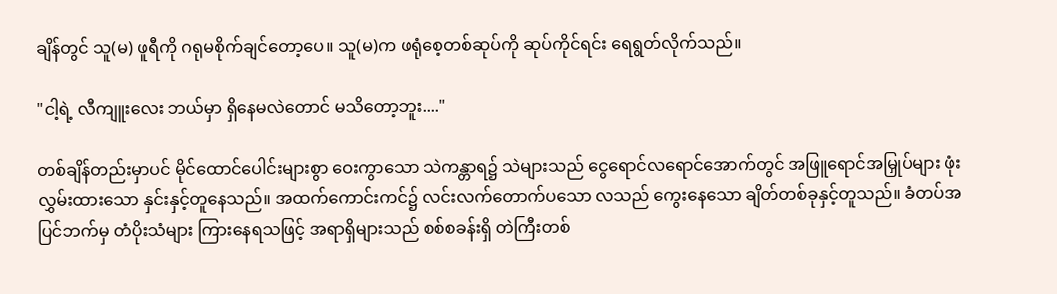ချိန်တွင် သူ(မ) ဖူရီကို ဂရုမစိုက်ချင်တော့ပေ။ သူ(မ)က ဖရုံစေ့တစ်ဆုပ်ကို ဆုပ်ကိုင်ရင်း ရေရွတ်လိုက်သည်။

"ငါ့ရဲ့ လီကျူးလေး ဘယ်မှာ ရှိနေမလဲတောင် မသိတော့ဘူး...."

တစ်ချိန်တည်းမှာပင် မိုင်ထောင်ပေါင်းများစွာ ဝေးကွာသော သဲကန္တာရ၌ သဲများသည် ငွေရောင်လရောင်အောက်တွင် အဖြူရောင်အမြှုပ်များ ဖုံးလွှမ်းထားသော နှင်းနှင့်တူနေသည်။ အထက်ကောင်းကင်၌ လင်းလက်တောက်ပသော လသည် ကွေးနေသော ချိတ်တစ်ခုနှင့်တူသည်။ ခံတပ်အပြင်ဘက်မှ တံပိုးသံများ ကြားနေရသဖြင့် အရာရှိများသည် စစ်စခန်းရှိ တဲကြီးတစ်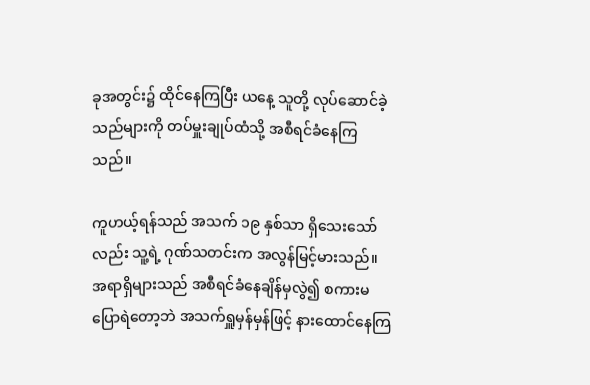ခုအတွင်း၌ ထိုင်နေကြပြီး ယနေ့ သူတို့ လုပ်ဆောင်ခဲ့သည်များကို တပ်မှူးချုပ်ထံသို့ အစီရင်ခံနေကြသည်။

ကူဟယ့်ရန်သည် အသက် ၁၉ နှစ်သာ ရှိသေးသော်လည်း သူ့ရဲ့ ဂုဏ်သတင်းက အလွန်မြင့်မားသည်။ အရာရှိများသည် အစီရင်ခံနေချိန်မှလွဲ၍ စကားမပြောရဲတော့ဘဲ အသက်ရှူမှန်မှန်ဖြင့် နားထောင်နေကြ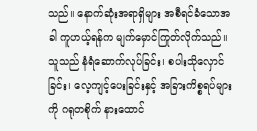သည်။ နောက်ဆုံးအရာရှိများ အစီရင်ခံသောအခါ ကူဟယ့်ရန်က မျက်မှောင်ကြုတ်လိုက်သည်။ သူသည် နံရံဆောက်လုပ်ခြင်း၊ စပါးသိုလှောင်ခြင်း၊ လေ့ကျင့်ပေးခြင်းနှင့် အခြားကိစ္စရပ်များကို ဂရုတစိုက် နားထောင်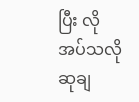ပြီး လိုအပ်သလို ဆုချ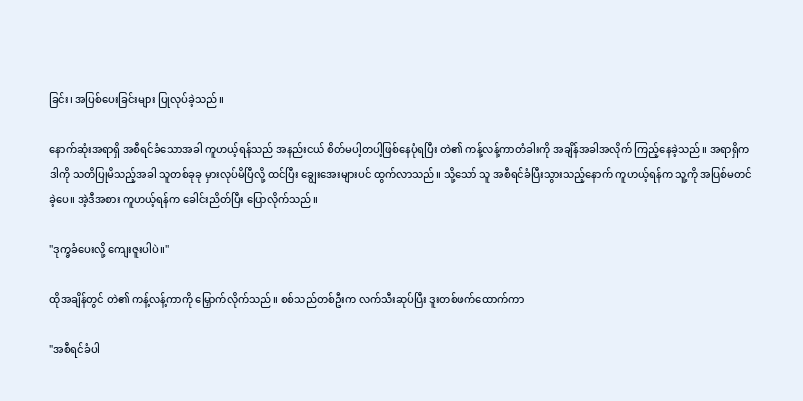ခြင်း၊ အပြစ်ပေးခြင်းများ ပြုလုပ်ခဲ့သည်။

နောက်ဆုံးအရာရှိ အစီရင်ခံသောအခါ ကူဟယ့်ရန်သည် အနည်းငယ် စိတ်မပါ့တပါ့ဖြစ်နေပုံရပြီး တဲ၏ ကန့်လန့်ကာတံခါးကို အချိန်အခါအလိုက် ကြည့်နေခဲ့သည်။ အရာရှိက ဒါကို သတိပြုမိသည့်အခါ သူတစ်ခုခု မှားလုပ်မိပြီလို့ ထင်ပြီး ချွေးအေးများပင် ထွက်လာသည်။ သို့သော် သူ အစီရင်ခံပြီးသွားသည့်နောက် ကူဟယ့်ရန်က သူ့ကို အပြစ်မတင်ခဲ့ပေ။ အဲ့ဒီအစား ကူဟယ့်ရန်က ခေါင်းညိတ်ပြီး ပြောလိုက်သည်။

''ဒုက္ခခံပေးလို့ ကျေးဇူးပါပဲ။''

ထိုအချိန်တွင် တဲ၏ ကန့်လန့်ကာကို မြှောက်လိုက်သည်။ စစ်သည်တစ်ဦးက လက်သီးဆုပ်ပြီး ဒူးတစ်ဖက်ထောက်ကာ

"အစီရင်ခံပါ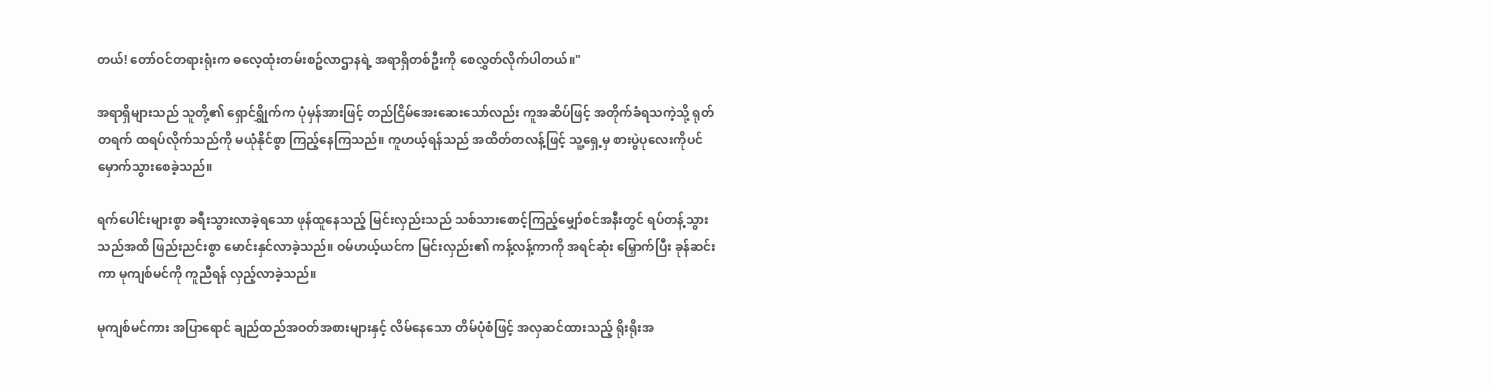တယ်! တော်ဝင်တရားရုံးက ဓလေ့ထုံးတမ်းစဥ်လာဌာနရဲ့ အရာရှိတစ်ဦးကို စေလွှတ်လိုက်ပါတယ်။"

အရာရှိများသည် သူတို့၏ ရှောင်ရွှိုက်က ပုံမှန်အားဖြင့် တည်ငြိမ်အေးဆေးသော်လည်း ကူအဆိပ်ဖြင့် အတိုက်ခံရသကဲ့သို့ ရုတ်တရက် ထရပ်လိုက်သည်ကို မယုံနိုင်စွာ ကြည့်နေကြသည်။ ကူဟယ့်ရန်သည် အထိတ်တလန့်ဖြင့် သူ့ရှေ့မှ စားပွဲပုလေးကိုပင် မှောက်သွားစေခဲ့သည်။

ရက်ပေါင်းများစွာ ခရီးသွားလာခဲ့ရသော ဖုန်ထူနေသည့် မြင်းလှည်းသည် သစ်သားစောင့်ကြည့်မျှော်စင်အနီးတွင် ရပ်တန့်သွားသည်အထိ ဖြည်းညင်းစွာ မောင်းနှင်လာခဲ့သည်။ ဝမ်ဟယ့်ယင်က မြင်းလှည်း၏ ကန့်လန့်ကာကို အရင်ဆုံး မြှောက်ပြီး ခုန်ဆင်းကာ မုကျစ်မင်ကို ကူညီရန် လှည့်လာခဲ့သည်။

မုကျစ်မင်ကား အပြာရောင် ချည်ထည်အဝတ်အစားများနှင့် လိမ်နေသော တိမ်ပုံစံဖြင့် အလှဆင်ထားသည့် ရိုးရိုးအ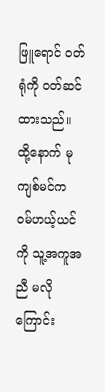ဖြူရောင် ဝတ်ရုံကို ဝတ်ဆင်ထားသည်။ ထို့နောက် မုကျစ်မင်က ဝမ်ဟယ့်ယင်ကို သူ့အကူအညီ မလိုကြောင်း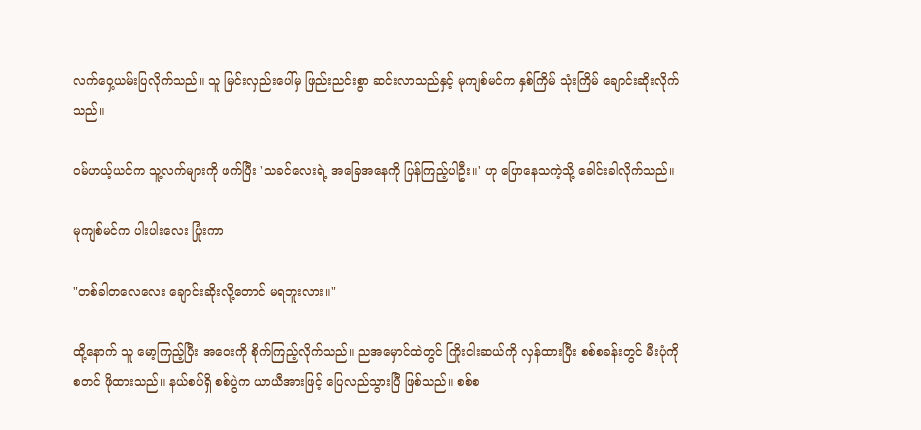လက်ဝှေ့ယမ်းပြလိုက်သည်။ သူ မြင်းလှည်းပေါ်မှ ဖြည်းညင်းစွာ ဆင်းလာသည်နှင့် မုကျစ်မင်က နှစ်ကြိမ် သုံးကြိမ် ချောင်းဆိုးလိုက်သည်။

ဝမ်ဟယ့်ယင်က သူ့လက်များကို ဖက်ပြီး 'သခင်လေးရဲ့ အခြေအနေကို ပြန်ကြည့်ပါဦး။' ဟု ပြောနေသကဲ့သို့ ခေါင်းခါလိုက်သည်။

မုကျစ်မင်က ပါးပါးလေး ပြုံးကာ

"တစ်ခါတလေလေး ချောင်းဆိုးလို့တောင် မရဘူးလား။"

ထို့နောက် သူ မော့ကြည့်ပြီး အဝေးကို စိုက်ကြည့်လိုက်သည်။ ညအမှောင်ထဲတွင် ကြိုးငါးဆယ်ကို လှန်ထားပြီး စစ်စခန်းတွင် မီးပုံကို စတင် ဖိုထားသည်။ နယ်စပ်ရှိ စစ်ပွဲက ယာယီအားဖြင့် ပြေလည်သွားပြီ ဖြစ်သည်။ စစ်စ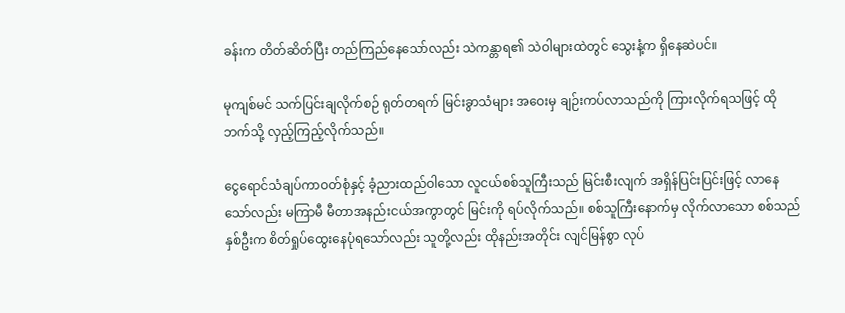ခန်းက တိတ်ဆိတ်ပြီး တည်ကြည်နေသော်လည်း သဲကန္တာရ၏ သဲဝါများထဲတွင် သွေးနံ့က ရှိနေဆဲပင်။

မုကျစ်မင် သက်ပြင်းချလိုက်စဉ် ရုတ်တရက် မြင်းခွာသံများ အဝေးမှ ချဉ်းကပ်လာသည်ကို ကြားလိုက်ရသဖြင့် ထိုဘက်သို့ လှည့်ကြည့်လိုက်သည်။

ငွေရောင်သံချပ်ကာဝတ်စုံနှင့် ခံ့ညားထည်ဝါသော လူငယ်စစ်သူကြီးသည် မြင်းစီးလျက် အရှိန်ပြင်းပြင်းဖြင့် လာနေသော်လည်း မကြာမီ မီတာအနည်းငယ်အကွာတွင် မြင်းကို ရပ်လိုက်သည်။ စစ်သူကြီးနောက်မှ လိုက်လာသော စစ်သည်နှစ်ဦးက စိတ်ရှုပ်ထွေးနေပုံရသော်လည်း သူတို့လည်း ထိုနည်းအတိုင်း လျင်မြန်စွာ လုပ်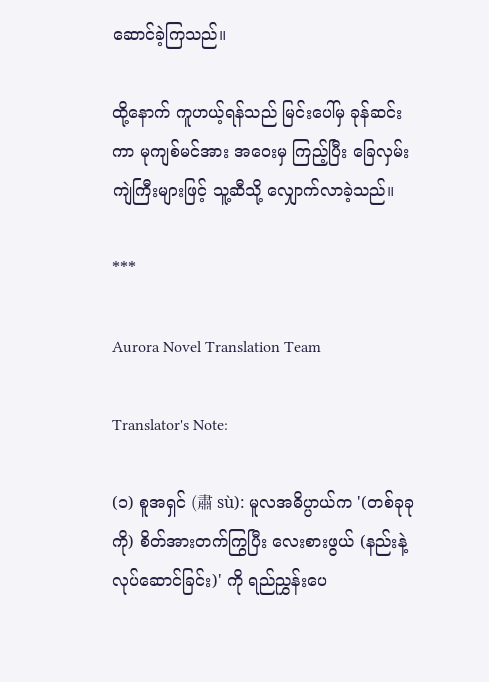ဆောင်ခဲ့ကြသည်။

ထို့နောက် ကူဟယ့်ရန်သည် မြင်းပေါ်မှ ခုန်ဆင်းကာ မုကျစ်မင်အား အဝေးမှ ကြည့်ပြီး ခြေလှမ်းကျဲကြီးများဖြင့် သူ့ဆီသို့ လျှောက်လာခဲ့သည်။

***

Aurora Novel Translation Team

Translator's Note:

(၁) စူအရှင် (肅 sù): မူလအဓိပ္ပာယ်က '(တစ်ခုခုကို) စိတ်အားတက်ကြွပြီး လေးစားဖွယ် (နည်းနဲ့ လုပ်ဆောင်ခြင်း)' ကို ရည်ညွှန်းပေ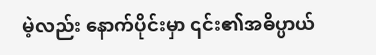မဲ့လည်း နောက်ပိုင်းမှာ ၎င်း၏အဓိပ္ပာယ်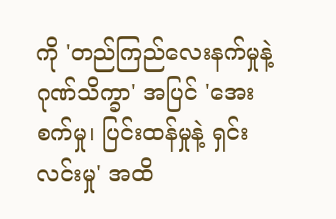ကို 'တည်ကြည်လေးနက်မှုနဲ့ ဂုဏ်သိက္ခာ' အပြင် 'အေးစက်မှု၊ ပြင်းထန်မှုနဲ့ ရှင်းလင်းမှု' အထိ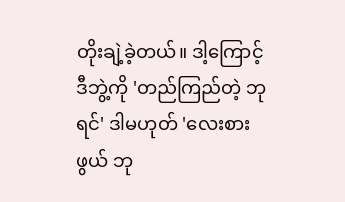တိုးချဲ့ခဲ့တယ်။ ဒါ့ကြောင့် ဒီဘွဲ့ကို 'တည်ကြည်တဲ့ ဘုရင်' ဒါမဟုတ် 'လေးစားဖွယ် ဘု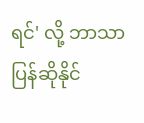ရင်' လို့ ဘာသာပြန်ဆိုနိုင်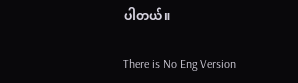ပါတယ်။

There is No Eng Version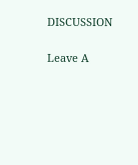DISCUSSION


Leave A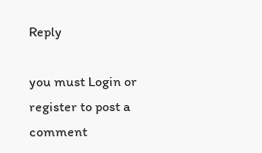Reply

you must Login or register to post a comment